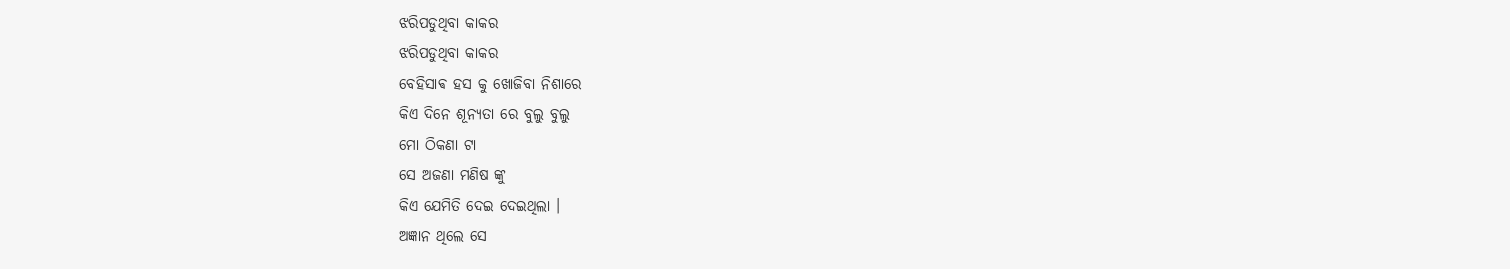ଝରିପଡୁଥିବା କାକର
ଝରିପଡୁଥିବା କାକର
ବେହିସାଵ ହସ କୁ ଖୋଜିବା ନିଶାରେ
କିଏ ଦିନେ ଶୂନ୍ୟତା ରେ ବୁଲୁ ବୁଲୁ
ମୋ ଠିକଣା ଟା
ସେ ଅଜଣା ମଣିଷ ଙ୍କୁ
କିଏ ଯେମିତି ଦେଇ ଦେଇଥିଲା ।
ଅଜ୍ଞାନ ଥିଲେ ସେ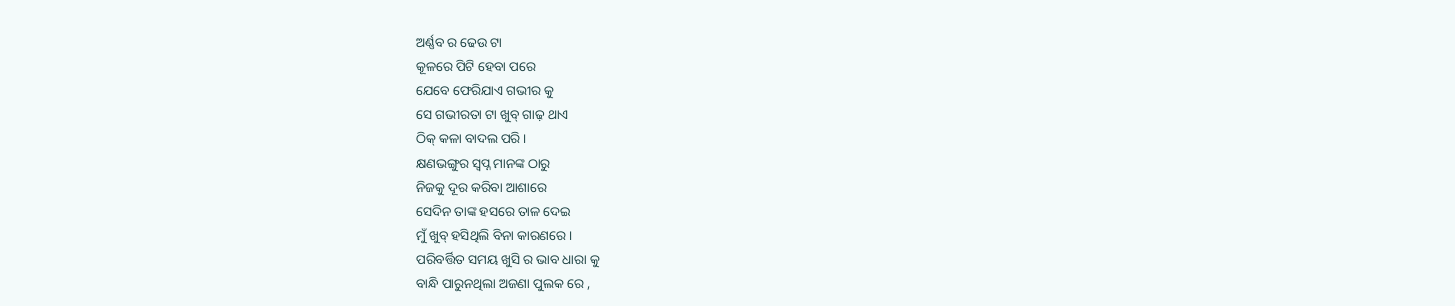ଅର୍ଣ୍ଣବ ର ଢେଉ ଟା
କୂଳରେ ପିଟି ହେବା ପରେ
ଯେବେ ଫେରିଯାଏ ଗଭୀର କୁ
ସେ ଗଭୀରତା ଟା ଖୁବ୍ ଗାଢ଼ ଥାଏ
ଠିକ୍ କଳା ବାଦଲ ପରି ।
କ୍ଷଣଭଙ୍ଗୁର ସ୍ୱପ୍ନ ମାନଙ୍କ ଠାରୁ
ନିଜକୁ ଦୂର କରିବା ଆଶାରେ
ସେଦିନ ତାଙ୍କ ହସରେ ତାଳ ଦେଇ
ମୁଁ ଖୁବ୍ ହସିଥିଲି ବିନା କାରଣରେ ।
ପରିବର୍ତ୍ତିତ ସମୟ ଖୁସି ର ଭାବ ଧାରା କୁ
ବାନ୍ଧି ପାରୁନଥିଲା ଅଜଣା ପୁଲକ ରେ ,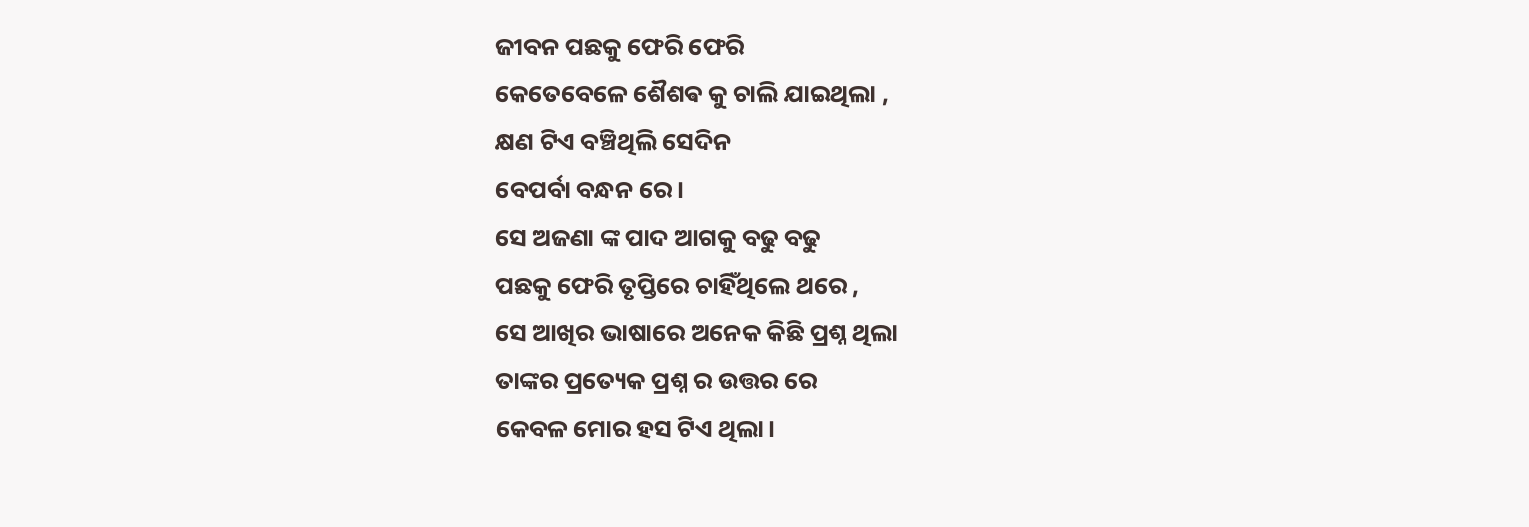ଜୀବନ ପଛକୁ ଫେରି ଫେରି
କେତେବେଳେ ଶୈଶଵ କୁ ଚାଲି ଯାଇଥିଲା ,
କ୍ଷଣ ଟିଏ ବଞ୍ଚିଥିଲି ସେଦିନ
ବେପର୍ବା ବନ୍ଧନ ରେ।
ସେ ଅଜଣା ଙ୍କ ପାଦ ଆଗକୁ ବଢୁ ବଢୁ
ପଛକୁ ଫେରି ତୃପ୍ତିରେ ଚାହିଁଥିଲେ ଥରେ ,
ସେ ଆଖିର ଭାଷାରେ ଅନେକ କିଛି ପ୍ରଶ୍ନ ଥିଲା
ତାଙ୍କର ପ୍ରତ୍ୟେକ ପ୍ରଶ୍ନ ର ଉତ୍ତର ରେ
କେବଳ ମୋର ହସ ଟିଏ ଥିଲା।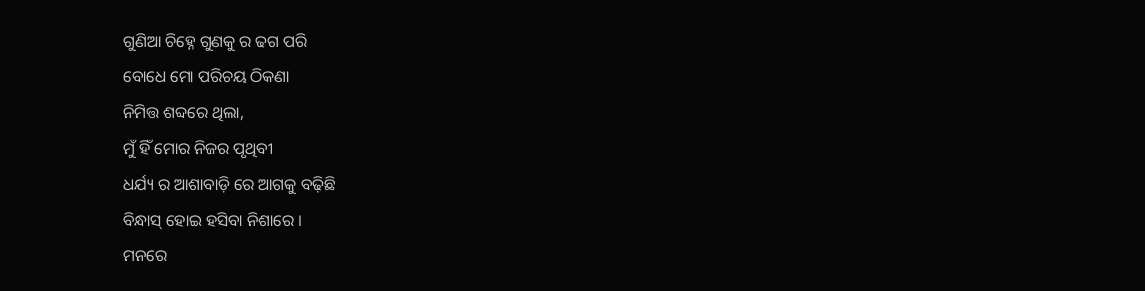ଗୁଣିଆ ଚିହ୍ନେ ଗୁଣକୁ ର ଢଗ ପରି
ବୋଧେ ମୋ ପରିଚୟ ଠିକଣା
ନିମିତ୍ତ ଶବ୍ଦରେ ଥିଲା,
ମୁଁ ହିଁ ମୋର ନିଜର ପୃଥିବୀ
ଧର୍ଯ୍ୟ ର ଆଶାବାଡ଼ି ରେ ଆଗକୁ ବଢ଼ିଛି
ବିନ୍ଧାସ୍ ହୋଇ ହସିବା ନିଶାରେ ।
ମନରେ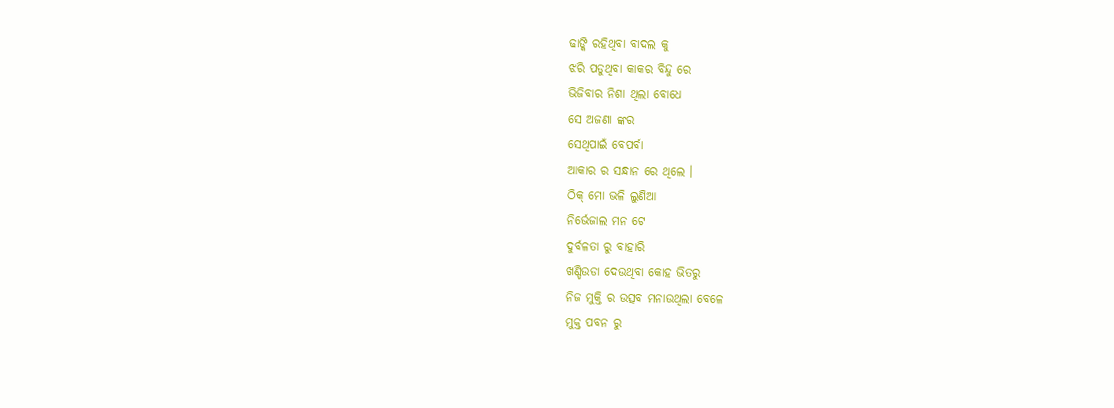ଢାଙ୍କି ରହିଥିବା ବାଦଲ କୁ
ଝରି ପଡୁଥିବା କାକର ବିନ୍ଦୁ ରେ
ଭିଜିବାର ନିଶା ଥିଲା ବୋଧେ
ସେ ଅଜଣା ଙ୍କର
ସେଥିପାଇଁ ବେପର୍ବା
ଆକାର ର ସନ୍ଧାନ ରେ ଥିଲେ ।
ଠିକ୍ ମୋ ଭଳି ଲୁଣିଆ
ନିର୍ଭେଜାଲ ମନ ଟେ
ଦୁର୍ବଳତା ରୁ ବାହାରି
ଖଣ୍ଡିଉଡା ଦେଉଥିବା କୋହ ଭିତରୁ
ନିଜ ମୁକ୍ତି ର ଉତ୍ସବ ମନାଉଥିଲା ବେଳେ
ମୁକ୍ତ ପବନ ରୁ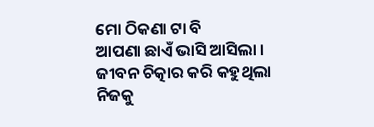ମୋ ଠିକଣା ଟା ବି
ଆପଣା ଛାଏଁ ଭାସି ଆସିଲା ।
ଜୀବନ ଚିତ୍କାର କରି କହୁଥିଲା
ନିଜକୁ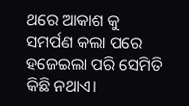ଥରେ ଆକାଶ କୁ
ସମର୍ପଣ କଲା ପରେ
ହଜେଇଲା ପରି ସେମିତି କିଛି ନଥାଏ।